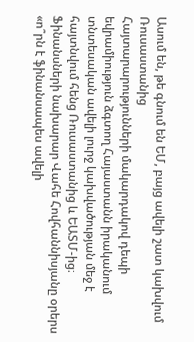Ասում են, թե գնում են ԵՄ, բայց ավելի շատ կախվում Ռուսաստանից
Հայտարարությունների մակարդակով դեպի եվրամիություն ձգտող Հայաստանն իրականում տնտեսական ավելի լուրջ կախվածության մեջ է հայտնվում հենց Ռուսաստանից և ԵԱՏՄ-ից։ Ֆինանսների նախարար Վահե Հովհաննիսյանը օրերս «ո՞րն է ֆինանսապես ավելի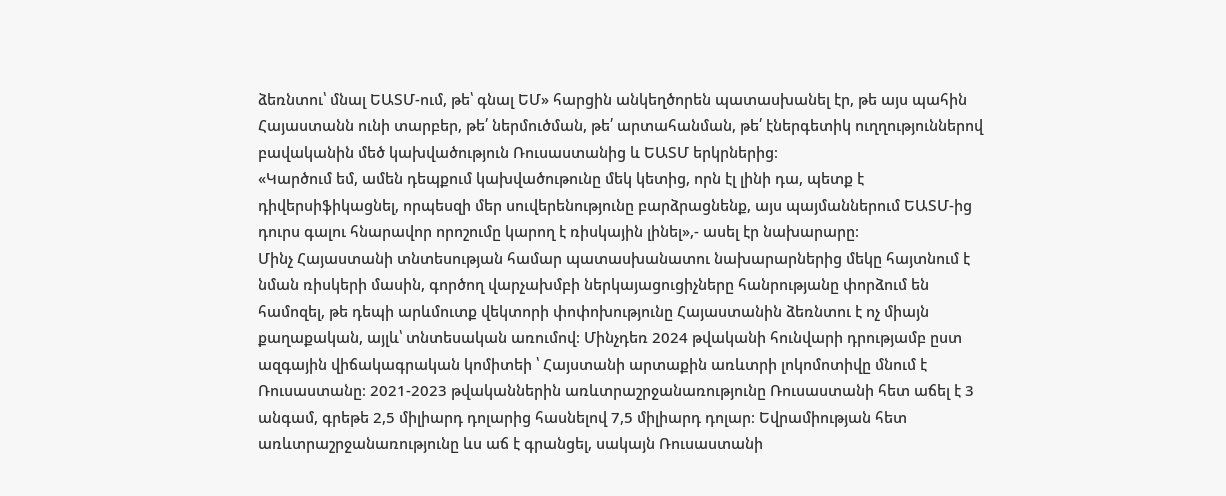ձեռնտու՝ մնալ ԵԱՏՄ-ում, թե՝ գնալ ԵՄ» հարցին անկեղծորեն պատասխանել էր, թե այս պահին Հայաստանն ունի տարբեր, թե՛ ներմուծման, թե՛ արտահանման, թե՛ էներգետիկ ուղղություններով բավականին մեծ կախվածություն Ռուսաստանից և ԵԱՏՄ երկրներից։
«Կարծում եմ, ամեն դեպքում կախվածութունը մեկ կետից, որն էլ լինի դա, պետք է դիվերսիֆիկացնել, որպեսզի մեր սուվերենությունը բարձրացնենք, այս պայմաններում ԵԱՏՄ-ից դուրս գալու հնարավոր որոշումը կարող է ռիսկային լինել»,- ասել էր նախարարը։
Մինչ Հայաստանի տնտեսության համար պատասխանատու նախարարներից մեկը հայտնում է նման ռիսկերի մասին, գործող վարչախմբի ներկայացուցիչները հանրությանը փորձում են համոզել, թե դեպի արևմուտք վեկտորի փոփոխությունը Հայաստանին ձեռնտու է ոչ միայն քաղաքական, այլև՝ տնտեսական առումով։ Մինչդեռ 2024 թվականի հունվարի դրությամբ ըստ ազգային վիճակագրական կոմիտեի ՝ Հայստանի արտաքին առևտրի լոկոմոտիվը մնում է Ռուսաստանը։ 2021-2023 թվականներին առևտրաշրջանառությունը Ռուսաստանի հետ աճել է 3 անգամ, գրեթե 2,5 միլիարդ դոլարից հասնելով 7,5 միլիարդ դոլար։ Եվրամիության հետ առևտրաշրջանառությունը ևս աճ է գրանցել, սակայն Ռուսաստանի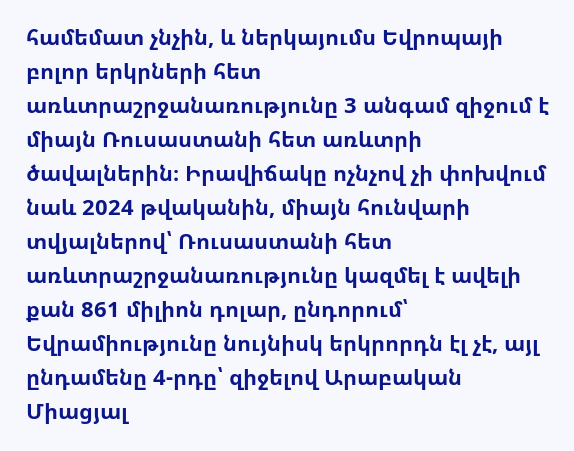համեմատ չնչին, և ներկայումս Եվրոպայի բոլոր երկրների հետ առևտրաշրջանառությունը 3 անգամ զիջում է միայն Ռուսաստանի հետ առևտրի ծավալներին։ Իրավիճակը ոչնչով չի փոխվում նաև 2024 թվականին, միայն հունվարի տվյալներով՝ Ռուսաստանի հետ առևտրաշրջանառությունը կազմել է ավելի քան 861 միլիոն դոլար, ընդորում՝ Եվրամիությունը նույնիսկ երկրորդն էլ չէ, այլ ընդամենը 4-րդը՝ զիջելով Արաբական Միացյալ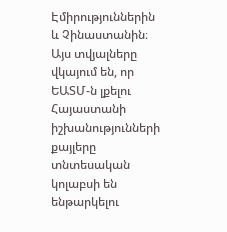Էմիրություններին և Չինաստանին։ Այս տվյալները վկայում են, որ ԵԱՏՄ-ն լքելու Հայաստանի իշխանությունների քայլերը տնտեսական կոլաբսի են ենթարկելու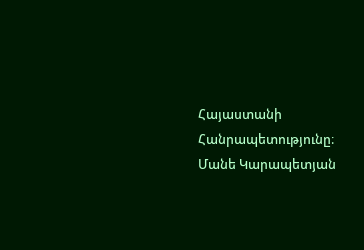Հայաստանի Հանրապետությունը։
Մանե Կարապետյան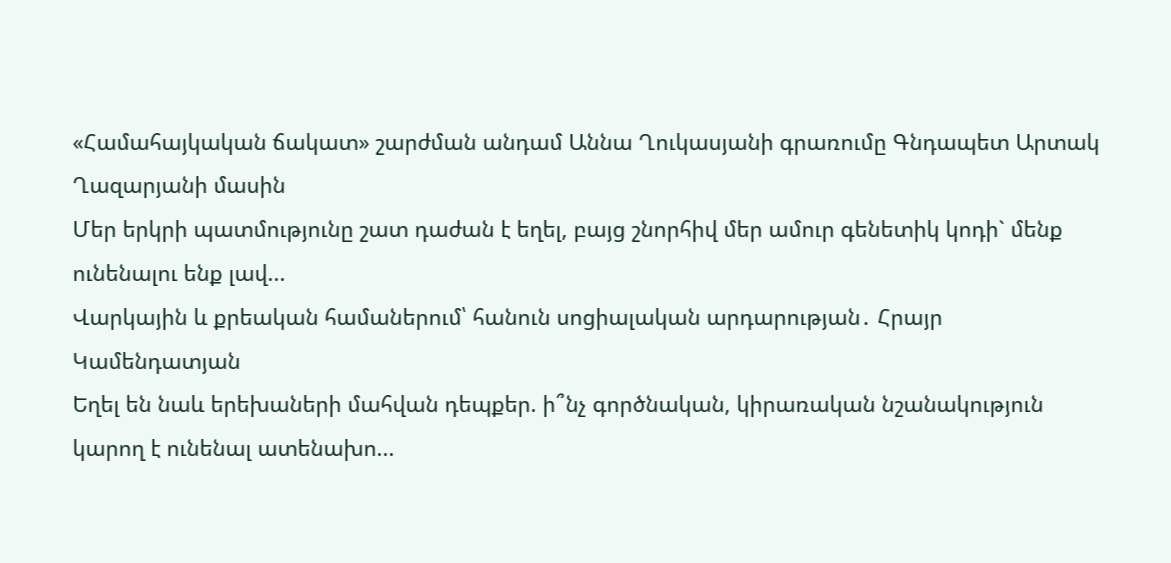«Համահայկական ճակատ» շարժման անդամ Աննա Ղուկասյանի գրառումը Գնդապետ Արտակ Ղազարյանի մասին
Մեր երկրի պատմությունը շատ դաժան է եղել, բայց շնորհիվ մեր ամուր գենետիկ կոդի` մենք ունենալու ենք լավ...
Վարկային և քրեական համաներում՝ հանուն սոցիալական արդարության․ Հրայր Կամենդատյան
Եղել են նաև երեխաների մահվան դեպքեր. ի՞նչ գործնական, կիրառական նշանակություն կարող է ունենալ ատենախո...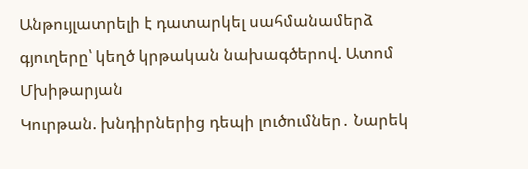Անթույլատրելի է դատարկել սահմանամերձ գյուղերը՝ կեղծ կրթական նախագծերով. Ատոմ Մխիթարյան
Կուրթան. խնդիրներից դեպի լուծումներ․ Նարեկ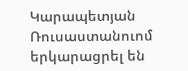Կարապետյան
Ռուսաստանուոմ երկարացրել են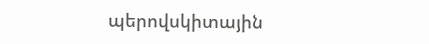պերովսկիտային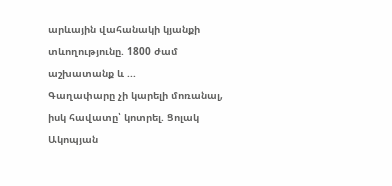արևային վահանակի կյանքի տևողությունը. 1800 ժամ աշխատանք և ...
Գաղափարը չի կարելի մոռանալ, իսկ հավատը՝ կոտրել. Ցոլակ Ակոպյան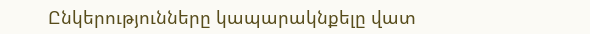Ընկերությունները կապարակնքելը վատ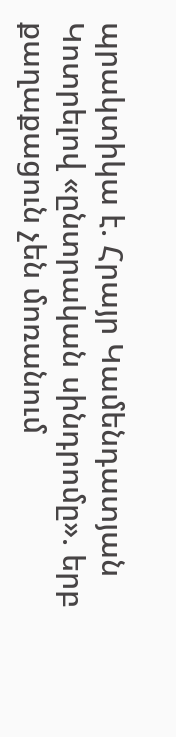պրակտիկա է. Հրայր Կամենդատյան
Կոտրելով «ընտրական սինդրոմը». երբ քաղաքացուն չեն մոռանում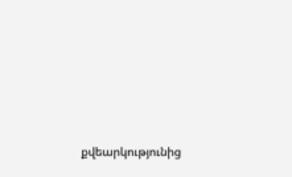քվեարկությունից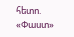հետո. «Փաստ»